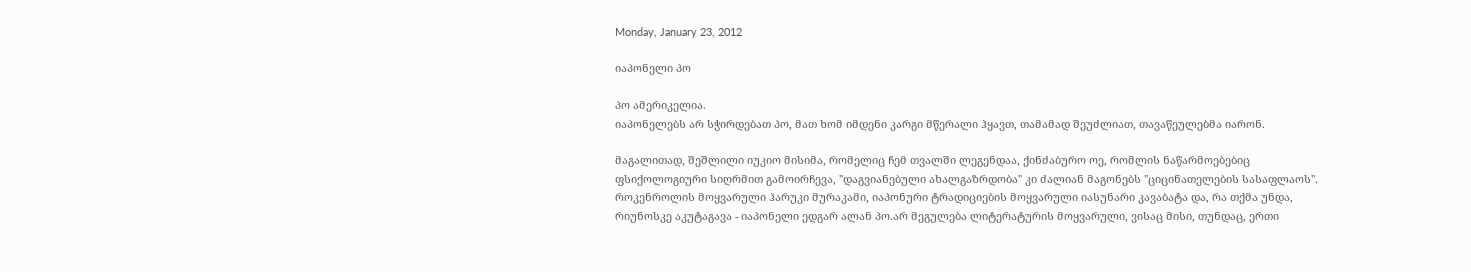Monday, January 23, 2012

იაპონელი პო

პო ამერიკელია.
იაპონელებს არ სჭირდებათ პო, მათ ხომ იმდენი კარგი მწერალი ჰყავთ, თამამად შეუძლიათ, თავაწეულებმა იარონ.

მაგალითად, შეშლილი იუკიო მისიმა, რომელიც ჩემ თვალში ლეგენდაა, ქინძაბურო ოე, რომლის ნაწარმოებებიც ფსიქოლოგიური სიღრმით გამოირჩევა, "დაგვიანებული ახალგაზრდობა" კი ძალიან მაგონებს "ციცინათელების სასაფლაოს". როკენროლის მოყვარული ჰარუკი მურაკამი, იაპონური ტრადიციების მოყვარული იასუნარი კავაბატა და, რა თქმა უნდა, რიუნოსკე აკუტაგავა - იაპონელი ედგარ ალან პო.არ მეგულება ლიტერატურის მოყვარული, ვისაც მისი, თუნდაც, ერთი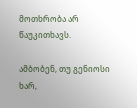მოთხრობა არ წაუკითხავს.

ამბობენ, თუ გენიოსი ხარ,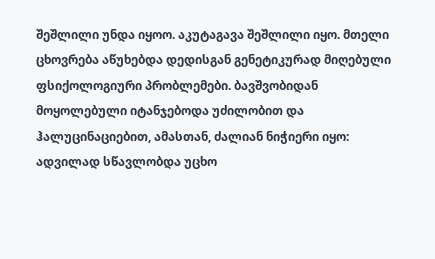შეშლილი უნდა იყოო. აკუტაგავა შეშლილი იყო. მთელი ცხოვრება აწუხებდა დედისგან გენეტიკურად მიღებული ფსიქოლოგიური პრობლემები. ბავშვობიდან მოყოლებული იტანჯებოდა უძილობით და ჰალუცინაციებით, ამასთან, ძალიან ნიჭიერი იყო: ადვილად სწავლობდა უცხო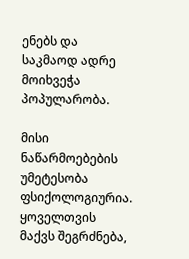ენებს და საკმაოდ ადრე მოიხვეჭა პოპულარობა.

მისი ნაწარმოებების უმეტესობა ფსიქოლოგიურია. ყოველთვის მაქვს შეგრძნება,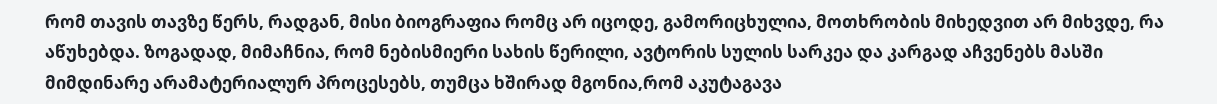რომ თავის თავზე წერს, რადგან, მისი ბიოგრაფია რომც არ იცოდე, გამორიცხულია, მოთხრობის მიხედვით არ მიხვდე, რა აწუხებდა. ზოგადად, მიმაჩნია, რომ ნებისმიერი სახის წერილი, ავტორის სულის სარკეა და კარგად აჩვენებს მასში მიმდინარე არამატერიალურ პროცესებს, თუმცა ხშირად მგონია,რომ აკუტაგავა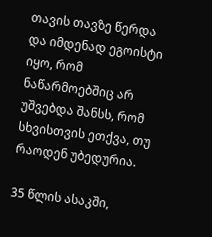თავის თავზე წერდა და იმდენად ეგოისტი იყო, რომ ნაწარმოებშიც არ უშვებდა შანსს, რომ სხვისთვის ეთქვა, თუ რაოდენ უბედურია.

35 წლის ასაკში,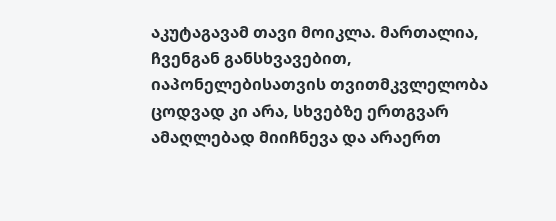აკუტაგავამ თავი მოიკლა. მართალია, ჩვენგან განსხვავებით, იაპონელებისათვის თვითმკვლელობა ცოდვად კი არა, სხვებზე ერთგვარ ამაღლებად მიიჩნევა და არაერთ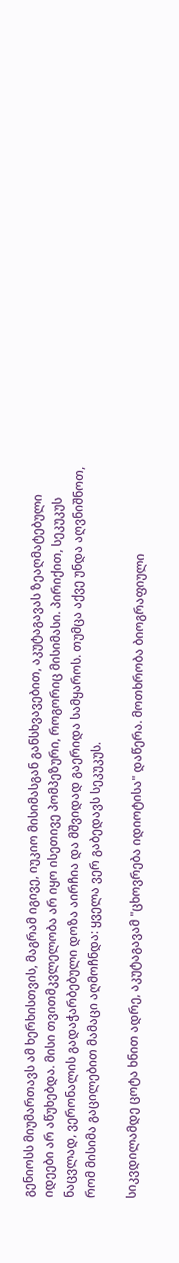გენიოსს მიუმართავს ამ ხერხისთვის, მაგრამ იგივე, იუკიო მისიმასგან განსხვავებით, აკუტაგავას ზეაღმატებული იდეები არ აწუხებდა. მისი თვითმკვლელობა არ იყო ისეთივე პომპეზური, როგორიც მისიმასი. პირიქით, სეკუკუს ნაცვლად, ვერონალის გადაჭარბებული დოზა აირჩია და მშვიდად გაერიდა სამყაროს. თუმცა აქვე უნდა აღვნიშნოთ, რომ მისიმა გაცილებით მამაცი აღმოჩნდა: ყველა ვერ გაბედავს სეკუკუს.

სიკვდილამდე ცოტა ხნით ადრე, აკუტაგავამ "ცხოვრება იდიოტისა" დაწერა. მოთხრობა ბიოგრაფიული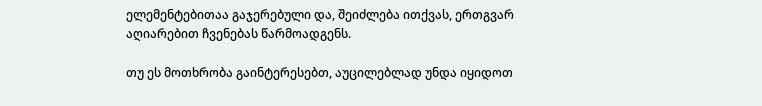ელემენტებითაა გაჯერებული და, შეიძლება ითქვას, ერთგვარ აღიარებით ჩვენებას წარმოადგენს.

თუ ეს მოთხრობა გაინტერესებთ, აუცილებლად უნდა იყიდოთ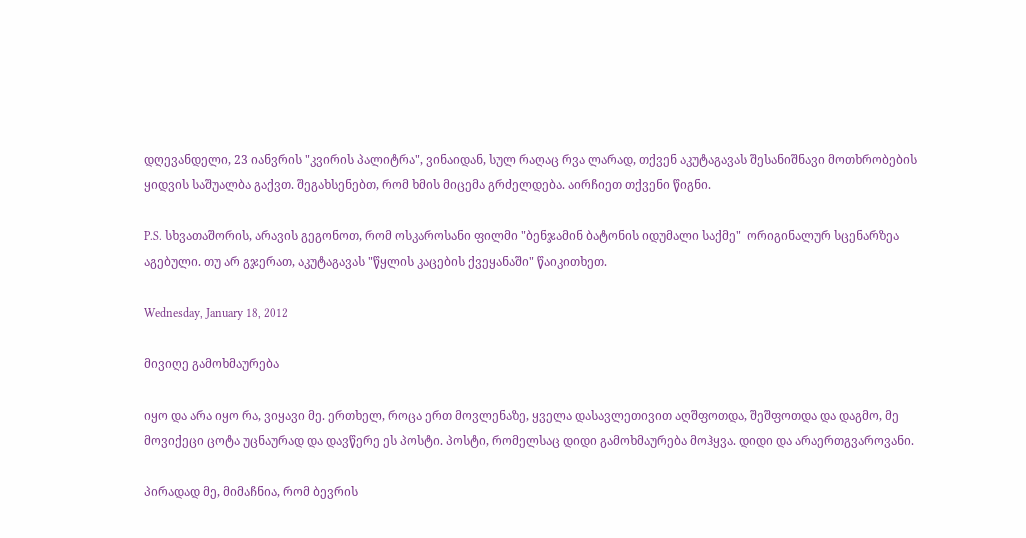დღევანდელი, 23 იანვრის "კვირის პალიტრა", ვინაიდან, სულ რაღაც რვა ლარად, თქვენ აკუტაგავას შესანიშნავი მოთხრობების ყიდვის საშუალბა გაქვთ. შეგახსენებთ, რომ ხმის მიცემა გრძელდება. აირჩიეთ თქვენი წიგნი.

P.S. სხვათაშორის, არავის გეგონოთ, რომ ოსკაროსანი ფილმი "ბენჯამინ ბატონის იდუმალი საქმე"  ორიგინალურ სცენარზეა აგებული. თუ არ გჯერათ, აკუტაგავას "წყლის კაცების ქვეყანაში" წაიკითხეთ.

Wednesday, January 18, 2012

მივიღე გამოხმაურება

იყო და არა იყო რა, ვიყავი მე. ერთხელ, როცა ერთ მოვლენაზე, ყველა დასავლეთივით აღშფოთდა, შეშფოთდა და დაგმო, მე მოვიქეცი ცოტა უცნაურად და დავწერე ეს პოსტი. პოსტი, რომელსაც დიდი გამოხმაურება მოჰყვა. დიდი და არაერთგვაროვანი.

პირადად მე, მიმაჩნია, რომ ბევრის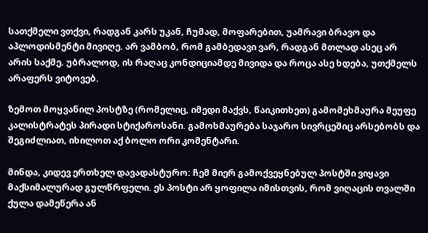სათქმელი ვთქვი, რადგან კარს უკან, ჩუმად, მოფარებით, უამრავი ბრავო და აპლოდისმენტი მივიღე. არ ვამბობ, რომ გამბედავი ვარ, რადგან მთლად ასეც არ არის საქმე. უბრალოდ, ის რაღაც კონდიციამდე მივიდა და როცა ასე ხდება, უთქმელს არაფერს ვიტოვებ.

ზემოთ მოყვანილ პოსტზე (რომელიც, იმედი მაქვს, წაიკითხეთ) გამომეხმაურა მეუფე კალისტრატეს პირადი სტიქაროსანი. გამოხმაურება საჯარო სივრცეშიც არსებობს და შეგიძლიათ, იხილოთ აქ ბოლო ორი კომენტარი.

მინდა, კიდევ ერთხელ დავადასტურო: ჩემ მიერ გამოქვეყნებულ პოსტში ვიყავი მაქსიმალურად გულწრფელი. ეს პოსტი არ ყოფილა იმისთვის, რომ ვიღაცის თვალში ქულა დამეწერა ან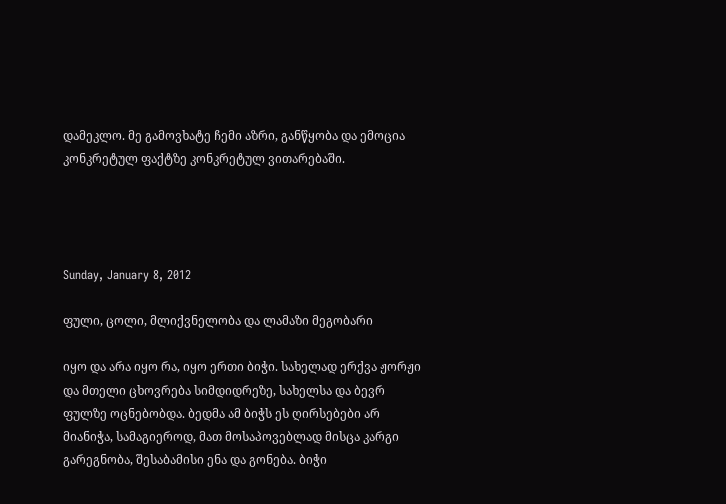დამეკლო. მე გამოვხატე ჩემი აზრი, განწყობა და ემოცია კონკრეტულ ფაქტზე კონკრეტულ ვითარებაში.




Sunday, January 8, 2012

ფული, ცოლი, მლიქვნელობა და ლამაზი მეგობარი

იყო და არა იყო რა, იყო ერთი ბიჭი. სახელად ერქვა ჟორჟი და მთელი ცხოვრება სიმდიდრეზე, სახელსა და ბევრ ფულზე ოცნებობდა. ბედმა ამ ბიჭს ეს ღირსებები არ მიანიჭა, სამაგიეროდ, მათ მოსაპოვებლად მისცა კარგი გარეგნობა, შესაბამისი ენა და გონება. ბიჭი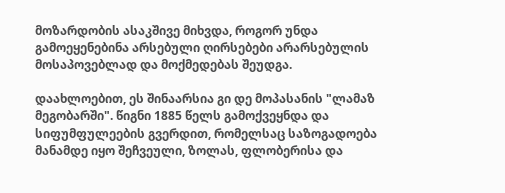მოზარდობის ასაკშივე მიხვდა, როგორ უნდა გამოეყენებინა არსებული ღირსებები არარსებულის მოსაპოვებლად და მოქმედებას შეუდგა.

დაახლოებით, ეს შინაარსია გი დე მოპასანის "ლამაზ მეგობარში". წიგნი 1885 წელს გამოქვეყნდა და სიფუმფულეების გვერდით, რომელსაც საზოგადოება მანამდე იყო შეჩვეული, ზოლას, ფლობერისა და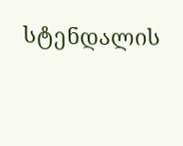სტენდალის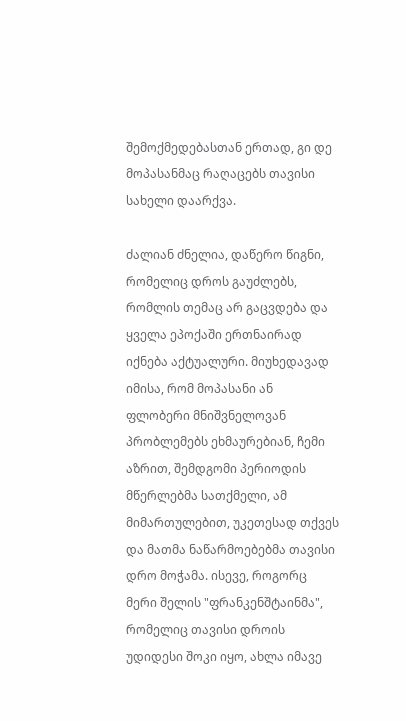შემოქმედებასთან ერთად, გი დე მოპასანმაც რაღაცებს თავისი სახელი დაარქვა.

ძალიან ძნელია, დაწერო წიგნი, რომელიც დროს გაუძლებს, რომლის თემაც არ გაცვდება და ყველა ეპოქაში ერთნაირად იქნება აქტუალური. მიუხედავად იმისა, რომ მოპასანი ან ფლობერი მნიშვნელოვან პრობლემებს ეხმაურებიან, ჩემი აზრით, შემდგომი პერიოდის მწერლებმა სათქმელი, ამ მიმართულებით, უკეთესად თქვეს და მათმა ნაწარმოებებმა თავისი დრო მოჭამა. ისევე, როგორც მერი შელის "ფრანკენშტაინმა", რომელიც თავისი დროის უდიდესი შოკი იყო, ახლა იმავე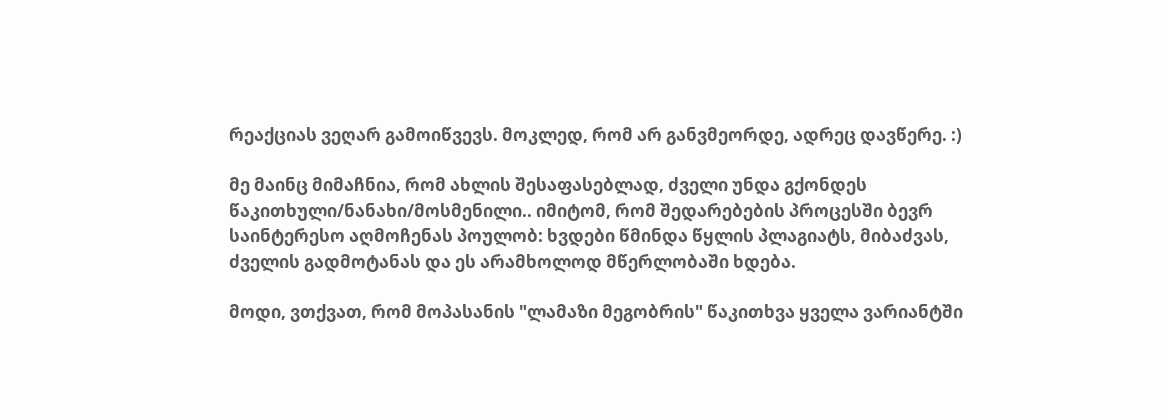რეაქციას ვეღარ გამოიწვევს. მოკლედ, რომ არ განვმეორდე, ადრეც დავწერე. :)

მე მაინც მიმაჩნია, რომ ახლის შესაფასებლად, ძველი უნდა გქონდეს წაკითხული/ნანახი/მოსმენილი.. იმიტომ, რომ შედარებების პროცესში ბევრ საინტერესო აღმოჩენას პოულობ: ხვდები წმინდა წყლის პლაგიატს, მიბაძვას, ძველის გადმოტანას და ეს არამხოლოდ მწერლობაში ხდება.

მოდი, ვთქვათ, რომ მოპასანის "ლამაზი მეგობრის" წაკითხვა ყველა ვარიანტში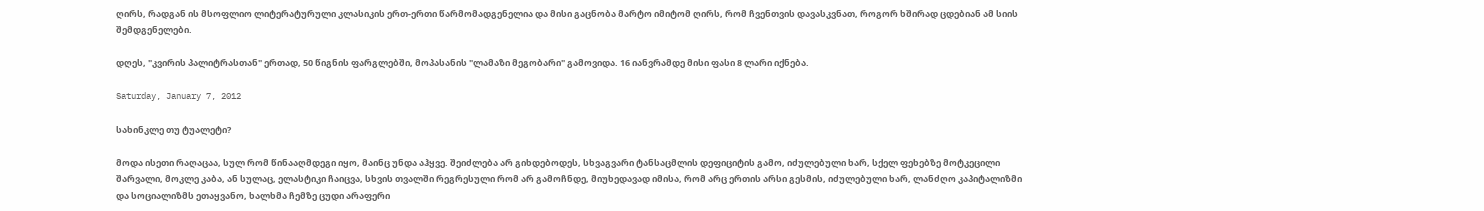ღირს, რადგან ის მსოფლიო ლიტერატურული კლასიკის ერთ-ერთი წარმომადგენელია და მისი გაცნობა მარტო იმიტომ ღირს, რომ ჩვენთვის დავასკვნათ, როგორ ხშირად ცდებიან ამ სიის შემდგენელები.

დღეს, "კვირის პალიტრასთან" ერთად, 50 წიგნის ფარგლებში, მოპასანის "ლამაზი მეგობარი" გამოვიდა. 16 იანვრამდე მისი ფასი 8 ლარი იქნება.

Saturday, January 7, 2012

სახინკლე თუ ტუალეტი?

მოდა ისეთი რაღაცაა, სულ რომ წინააღმდეგი იყო, მაინც უნდა აჰყვე. შეიძლება არ გიხდებოდეს, სხვაგვარი ტანსაცმლის დეფიციტის გამო, იძულებული ხარ, სქელ ფეხებზე მოტკეცილი შარვალი, მოკლე კაბა, ან სულაც, ელასტიკი ჩაიცვა, სხვის თვალში რეგრესული რომ არ გამოჩნდე, მიუხედავად იმისა, რომ არც ერთის არსი გესმის, იძულებული ხარ, ლანძღო კაპიტალიზმი და სოციალიზმს ეთაყვანო, ხალხმა ჩემზე ცუდი არაფერი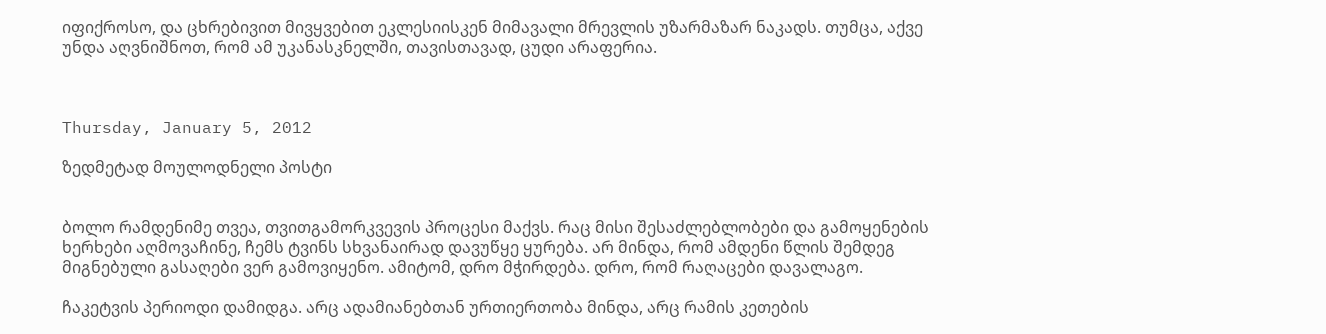იფიქროსო, და ცხრებივით მივყვებით ეკლესიისკენ მიმავალი მრევლის უზარმაზარ ნაკადს. თუმცა, აქვე უნდა აღვნიშნოთ, რომ ამ უკანასკნელში, თავისთავად, ცუდი არაფერია.



Thursday, January 5, 2012

ზედმეტად მოულოდნელი პოსტი


ბოლო რამდენიმე თვეა, თვითგამორკვევის პროცესი მაქვს. რაც მისი შესაძლებლობები და გამოყენების ხერხები აღმოვაჩინე, ჩემს ტვინს სხვანაირად დავუწყე ყურება. არ მინდა, რომ ამდენი წლის შემდეგ მიგნებული გასაღები ვერ გამოვიყენო. ამიტომ, დრო მჭირდება. დრო, რომ რაღაცები დავალაგო.

ჩაკეტვის პერიოდი დამიდგა. არც ადამიანებთან ურთიერთობა მინდა, არც რამის კეთების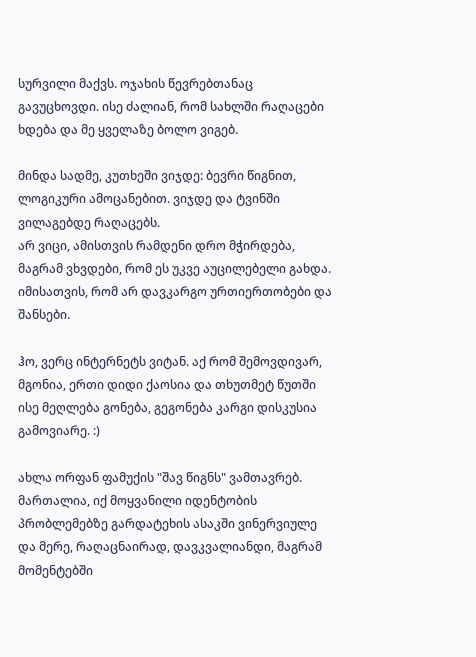სურვილი მაქვს. ოჯახის წევრებთანაც გავუცხოვდი. ისე ძალიან, რომ სახლში რაღაცები ხდება და მე ყველაზე ბოლო ვიგებ.

მინდა სადმე, კუთხეში ვიჯდე: ბევრი წიგნით, ლოგიკური ამოცანებით. ვიჯდე და ტვინში ვილაგებდე რაღაცებს.
არ ვიცი, ამისთვის რამდენი დრო მჭირდება, მაგრამ ვხვდები, რომ ეს უკვე აუცილებელი გახდა. იმისათვის, რომ არ დავკარგო ურთიერთობები და შანსები.

ჰო, ვერც ინტერნეტს ვიტან. აქ რომ შემოვდივარ, მგონია, ერთი დიდი ქაოსია და თხუთმეტ წუთში ისე მეღლება გონება, გეგონება კარგი დისკუსია გამოვიარე. :)

ახლა ორფან ფამუქის "შავ წიგნს" ვამთავრებ. მართალია, იქ მოყვანილი იდენტობის პრობლემებზე გარდატეხის ასაკში ვინერვიულე და მერე, რაღაცნაირად, დავკვალიანდი, მაგრამ მომენტებში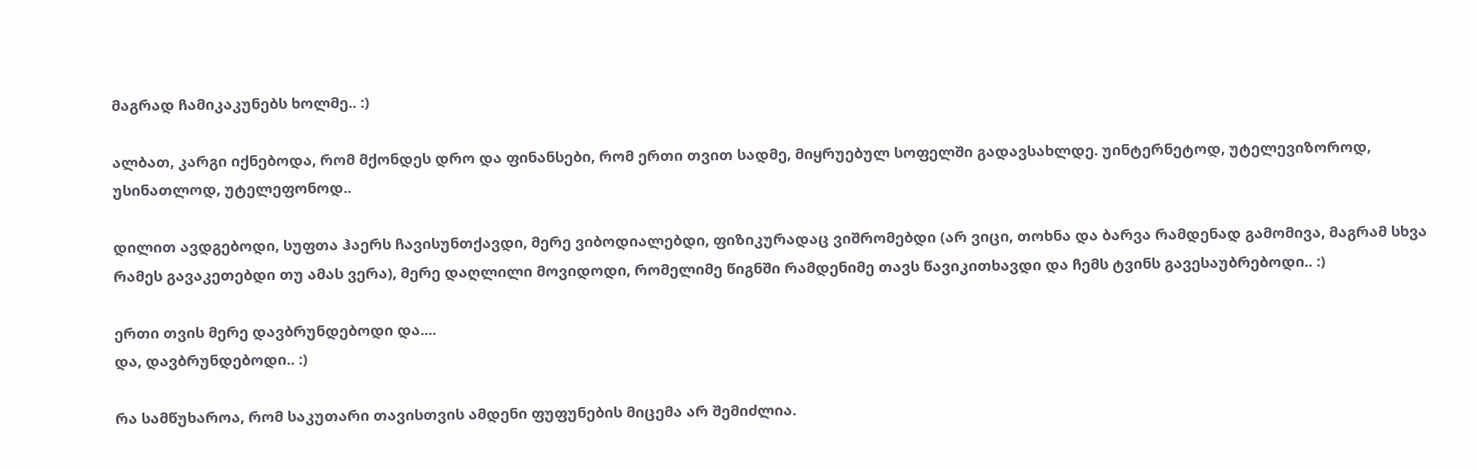მაგრად ჩამიკაკუნებს ხოლმე.. :)

ალბათ, კარგი იქნებოდა, რომ მქონდეს დრო და ფინანსები, რომ ერთი თვით სადმე, მიყრუებულ სოფელში გადავსახლდე. უინტერნეტოდ, უტელევიზოროდ, უსინათლოდ, უტელეფონოდ..

დილით ავდგებოდი, სუფთა ჰაერს ჩავისუნთქავდი, მერე ვიბოდიალებდი, ფიზიკურადაც ვიშრომებდი (არ ვიცი, თოხნა და ბარვა რამდენად გამომივა, მაგრამ სხვა რამეს გავაკეთებდი თუ ამას ვერა), მერე დაღლილი მოვიდოდი, რომელიმე წიგნში რამდენიმე თავს წავიკითხავდი და ჩემს ტვინს გავესაუბრებოდი.. :)

ერთი თვის მერე დავბრუნდებოდი და....
და, დავბრუნდებოდი.. :)

რა სამწუხაროა, რომ საკუთარი თავისთვის ამდენი ფუფუნების მიცემა არ შემიძლია.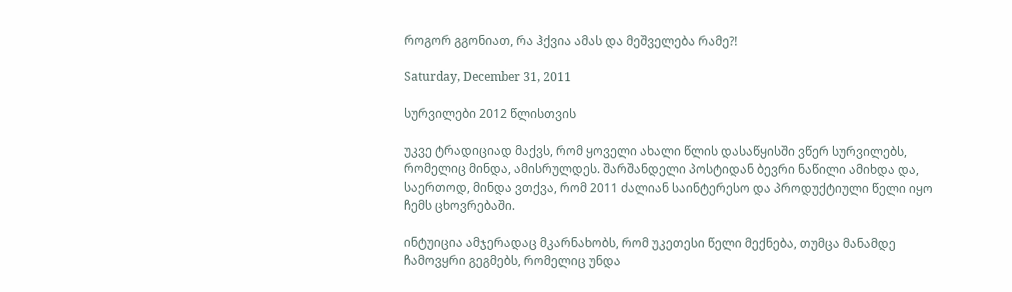როგორ გგონიათ, რა ჰქვია ამას და მეშველება რამე?!

Saturday, December 31, 2011

სურვილები 2012 წლისთვის

უკვე ტრადიციად მაქვს, რომ ყოველი ახალი წლის დასაწყისში ვწერ სურვილებს, რომელიც მინდა, ამისრულდეს. შარშანდელი პოსტიდან ბევრი ნაწილი ამიხდა და, საერთოდ, მინდა ვთქვა, რომ 2011 ძალიან საინტერესო და პროდუქტიული წელი იყო ჩემს ცხოვრებაში.

ინტუიცია ამჯერადაც მკარნახობს, რომ უკეთესი წელი მექნება, თუმცა მანამდე ჩამოვყრი გეგმებს, რომელიც უნდა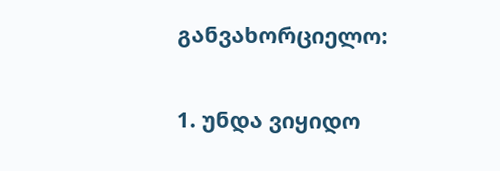განვახორციელო:

1. უნდა ვიყიდო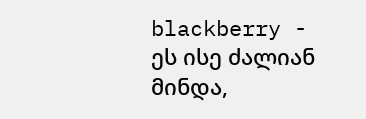blackberry - ეს ისე ძალიან მინდა,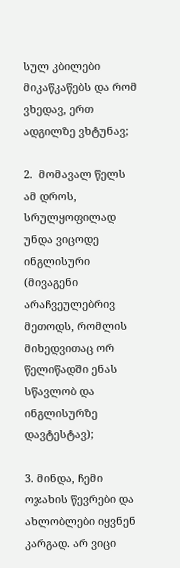სულ კბილები მიკაწკაწებს და რომ ვხედავ, ერთ ადგილზე ვხტუნავ;

2.  მომავალ წელს ამ დროს, სრულყოფილად უნდა ვიცოდე ინგლისური (მივაგენი არაჩვეულებრივ მეთოდს, რომლის მიხედვითაც ორ წელიწადში ენას სწავლობ და ინგლისურზე დავტესტავ);

3. მინდა, ჩემი ოჯახის წევრები და ახლობლები იყვნენ კარგად. არ ვიცი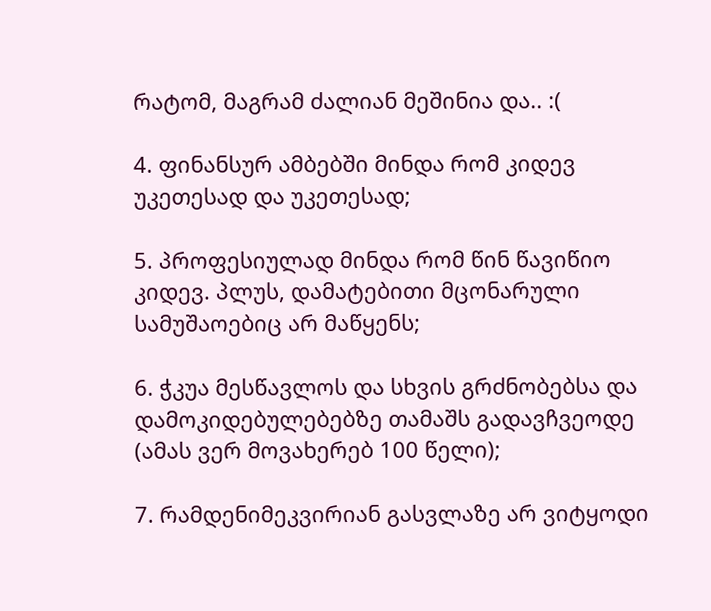რატომ, მაგრამ ძალიან მეშინია და.. :(

4. ფინანსურ ამბებში მინდა რომ კიდევ უკეთესად და უკეთესად;

5. პროფესიულად მინდა რომ წინ წავიწიო კიდევ. პლუს, დამატებითი მცონარული სამუშაოებიც არ მაწყენს;

6. ჭკუა მესწავლოს და სხვის გრძნობებსა და დამოკიდებულებებზე თამაშს გადავჩვეოდე (ამას ვერ მოვახერებ 100 წელი);

7. რამდენიმეკვირიან გასვლაზე არ ვიტყოდი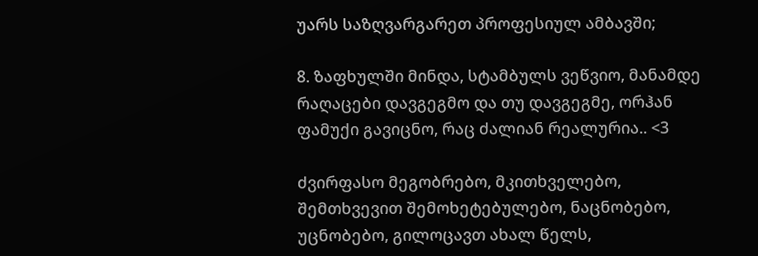უარს საზღვარგარეთ პროფესიულ ამბავში;

8. ზაფხულში მინდა, სტამბულს ვეწვიო, მანამდე რაღაცები დავგეგმო და თუ დავგეგმე, ორჰან ფამუქი გავიცნო, რაც ძალიან რეალურია.. <3

ძვირფასო მეგობრებო, მკითხველებო, შემთხვევით შემოხეტებულებო, ნაცნობებო, უცნობებო, გილოცავთ ახალ წელს,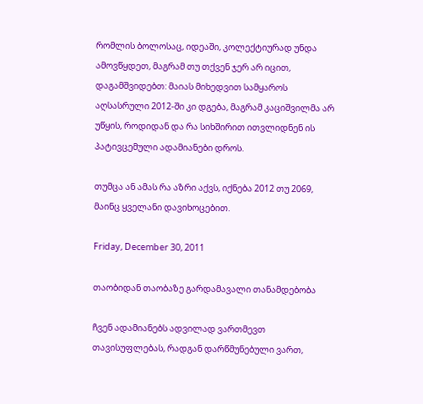რომლის ბოლოსაც, იდეაში, კოლექტიურად უნდა ამოვწყდეთ, მაგრამ თუ თქვენ ჯერ არ იცით, დაგამშვიდებთ: მაიას მიხედვით სამყაროს აღსასრული 2012-ში კი დგება, მაგრამ კაციშვილმა არ უწყის, როდიდან და რა სიხშირით ითვლიდნენ ის პატივცემული ადამიანები დროს.

თუმცა ან ამას რა აზრი აქვს, იქნება 2012 თუ 2069, მაინც ყველანი დავიხოცებით.

Friday, December 30, 2011

თაობიდან თაობაზე გარდამავალი თანამდებობა

ჩვენ ადამიანებს ადვილად ვართმევთ თავისუფლებას, რადგან დარწმუნებული ვართ,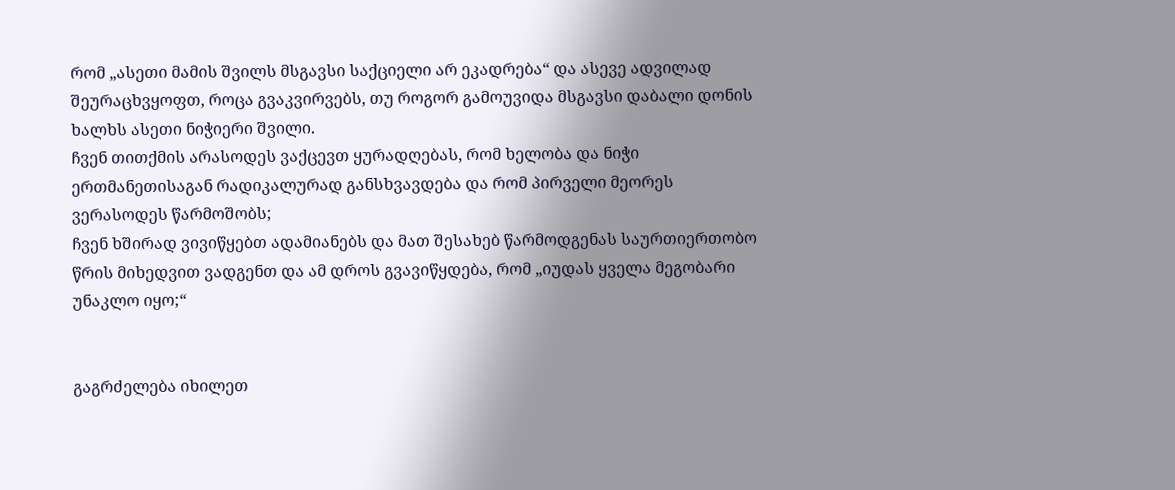რომ „ასეთი მამის შვილს მსგავსი საქციელი არ ეკადრება“ და ასევე ადვილად შეურაცხვყოფთ, როცა გვაკვირვებს, თუ როგორ გამოუვიდა მსგავსი დაბალი დონის ხალხს ასეთი ნიჭიერი შვილი.
ჩვენ თითქმის არასოდეს ვაქცევთ ყურადღებას, რომ ხელობა და ნიჭი ერთმანეთისაგან რადიკალურად განსხვავდება და რომ პირველი მეორეს ვერასოდეს წარმოშობს;
ჩვენ ხშირად ვივიწყებთ ადამიანებს და მათ შესახებ წარმოდგენას საურთიერთობო წრის მიხედვით ვადგენთ და ამ დროს გვავიწყდება, რომ „იუდას ყველა მეგობარი უნაკლო იყო;“


გაგრძელება იხილეთ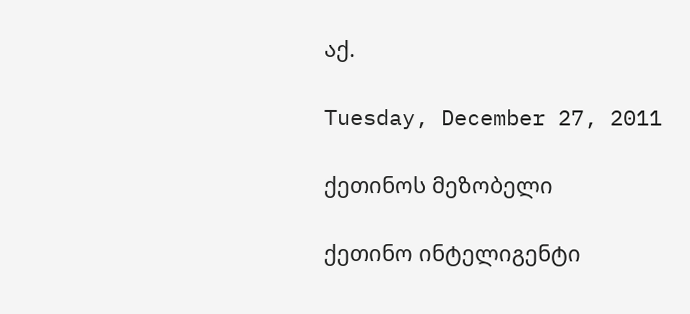აქ.

Tuesday, December 27, 2011

ქეთინოს მეზობელი

ქეთინო ინტელიგენტი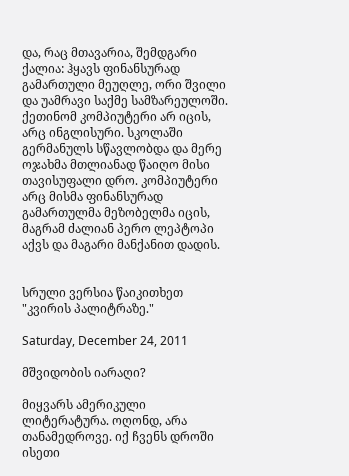და, რაც მთავარია, შემდგარი ქალია: ჰყავს ფინანსურად გამართული მეუღლე, ორი შვილი და უამრავი საქმე სამზარეულოში. ქეთინომ კომპიუტერი არ იცის, არც ინგლისური. სკოლაში გერმანულს სწავლობდა და მერე ოჯახმა მთლიანად წაიღო მისი თავისუფალი დრო. კომპიუტერი არც მისმა ფინანსურად გამართულმა მეზობელმა იცის, მაგრამ ძალიან პერო ლეპტოპი აქვს და მაგარი მანქანით დადის.


სრული ვერსია წაიკითხეთ "კვირის პალიტრაზე."

Saturday, December 24, 2011

მშვიდობის იარაღი?

მიყვარს ამერიკული ლიტერატურა. ოღონდ, არა  თანამედროვე. იქ ჩვენს დროში ისეთი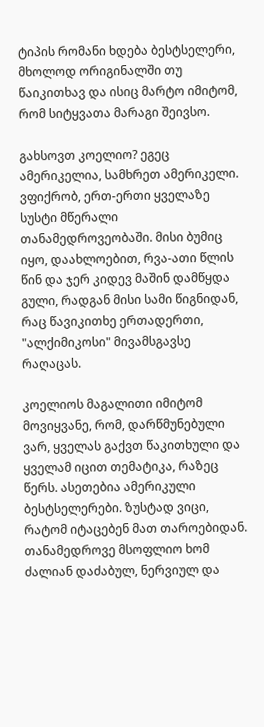ტიპის რომანი ხდება ბესტსელერი, მხოლოდ ორიგინალში თუ წაიკითხავ და ისიც მარტო იმიტომ, რომ სიტყვათა მარაგი შეივსო.

გახსოვთ კოელიო? ეგეც ამერიკელია, სამხრეთ ამერიკელი. ვფიქრობ, ერთ-ერთი ყველაზე სუსტი მწერალი თანამედროვეობაში. მისი ბუმიც იყო, დაახლოებით, რვა-ათი წლის წინ და ჯერ კიდევ მაშინ დამწყდა გული, რადგან მისი სამი წიგნიდან, რაც წავიკითხე ერთადერთი, "ალქიმიკოსი" მივამსგავსე რაღაცას.

კოელიოს მაგალითი იმიტომ მოვიყვანე, რომ, დარწმუნებული ვარ, ყველას გაქვთ წაკითხული და ყველამ იცით თემატიკა, რაზეც წერს. ასეთებია ამერიკული ბესტსელერები. ზუსტად ვიცი, რატომ იტაცებენ მათ თაროებიდან. თანამედროვე მსოფლიო ხომ ძალიან დაძაბულ, ნერვიულ და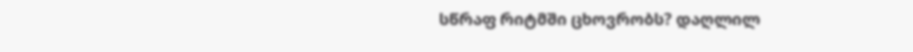სწრაფ რიტმში ცხოვრობს? დაღლილ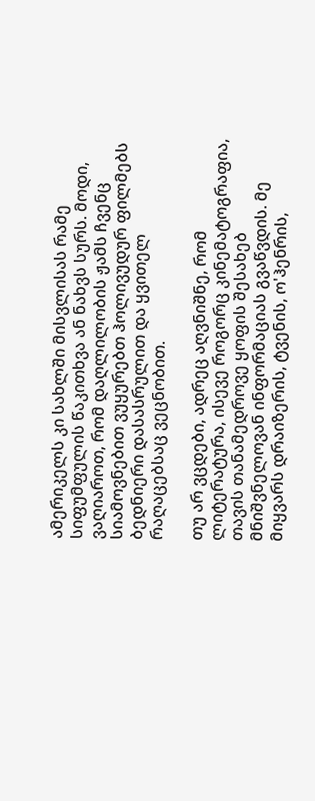ამერიკელს კი სახლში მისვლისას რამე სიფუმფულის წაკითხვა ან ნახვს სურს. მოდი, ვაღიაროთ, რომ დაღლილობის ჟამს ჩვენც სიამოვნებით ვუყურებთ ჰოლივუდურ ფილმებს ბედნიერი დასასრულით და ყვითელ რაღაცებსაც ვეცნობით.

თუ არ ვცდები, ადრეც აღვნიშნე, რომ ლიტერატურა, ისევე როგორც კინემატოგრაფია, თავის თანამედროვე ყოფის შესახებ მნიშვნელოვან ინფორმაციას გვაწვდის. მე მიყვარს დრაიზერის, ტვენის, ო'ჰენრის,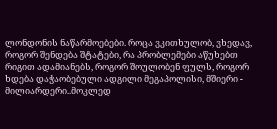ლონდონის ნაწარმოებები. როცა ვკითხულობ, ვხედავ, როგორ შენდება შტატები, რა პრობლემები აწუხებთ რიგით ადამიანებს, როგორ შოულობენ ფულს, როგორ ხდება დაჭაობებული ადგილი მეგაპოლისი, მშიერი - მილიარდერი..მოკლედ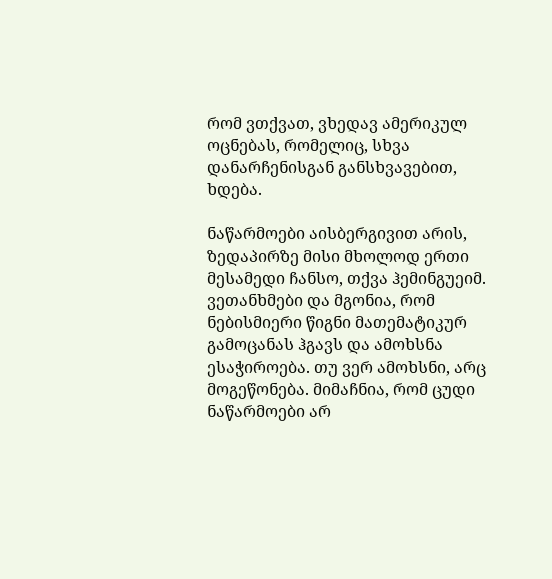რომ ვთქვათ, ვხედავ ამერიკულ ოცნებას, რომელიც, სხვა დანარჩენისგან განსხვავებით, ხდება.

ნაწარმოები აისბერგივით არის, ზედაპირზე მისი მხოლოდ ერთი მესამედი ჩანსო, თქვა ჰემინგუეიმ. ვეთანხმები და მგონია, რომ ნებისმიერი წიგნი მათემატიკურ გამოცანას ჰგავს და ამოხსნა ესაჭიროება. თუ ვერ ამოხსნი, არც მოგეწონება. მიმაჩნია, რომ ცუდი ნაწარმოები არ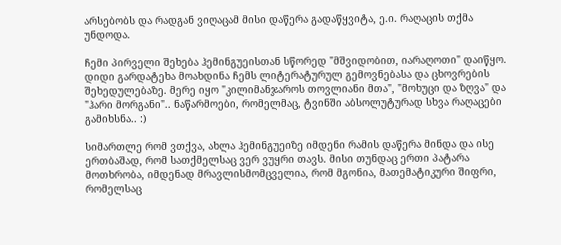არსებობს და რადგან ვიღაცამ მისი დაწერა გადაწყვიტა, ე.ი. რაღაცის თქმა უნდოდა.

ჩემი პირველი შეხება ჰემინგუეისთან სწორედ "მშვიდობით, იარაღოთი" დაიწყო. დიდი გარდატეხა მოახდინა ჩემს ლიტერატურულ გემოვნებასა და ცხოვრების შეხედულებაზე. მერე იყო "კილიმანჯაროს თოვლიანი მთა", "მოხუცი და ზღვა" და "ჰარი მორგანი".. ნაწარმოები, რომელმაც, ტვინში აბსოლუტურად სხვა რაღაცები გამიხსნა.. :)

სიმართლე რომ ვთქვა, ახლა ჰემინგუეიზე იმდენი რამის დაწერა მინდა და ისე ერთბაშად, რომ სათქმელსაც ვერ ვუყრი თავს. მისი თუნდაც ერთი პატარა მოთხრობა, იმდენად მრავლისმომცველია, რომ მგონია, მათემატიკური შიფრი, რომელსაც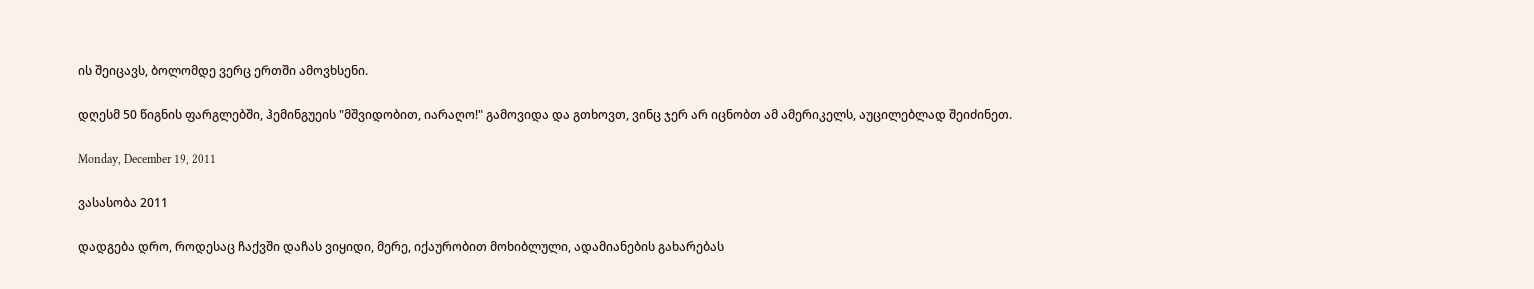ის შეიცავს, ბოლომდე ვერც ერთში ამოვხსენი.

დღესმ 50 წიგნის ფარგლებში, ჰემინგუეის "მშვიდობით, იარაღო!" გამოვიდა და გთხოვთ, ვინც ჯერ არ იცნობთ ამ ამერიკელს, აუცილებლად შეიძინეთ.

Monday, December 19, 2011

ვასასობა 2011

დადგება დრო, როდესაც ჩაქვში დაჩას ვიყიდი, მერე, იქაურობით მოხიბლული, ადამიანების გახარებას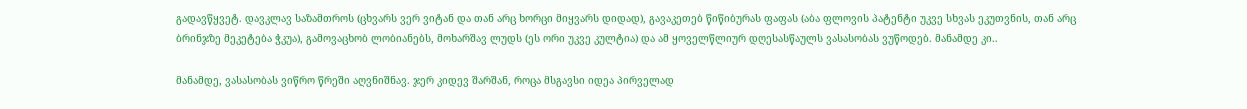გადავწყვეტ. დავკლავ საზამთროს (ცხვარს ვერ ვიტან და თან არც ხორცი მიყვარს დიდად), გავაკეთებ წიწიბურას ფაფას (აბა ფლოვის პატენტი უკვე სხვას ეკუთვნის, თან არც ბრინჯზე მეკეტება ჭკუა), გამოვაცხობ ლობიანებს, მოხარშავ ლუდს (ეს ორი უკვე კულტია) და ამ ყოველწლიურ დღესასწაულს ვასასობას ვუწოდებ. მანამდე კი..

მანამდე, ვასასობას ვიწრო წრეში აღვნიშნავ. ჯერ კიდევ შარშან, როცა მსგავსი იდეა პირველად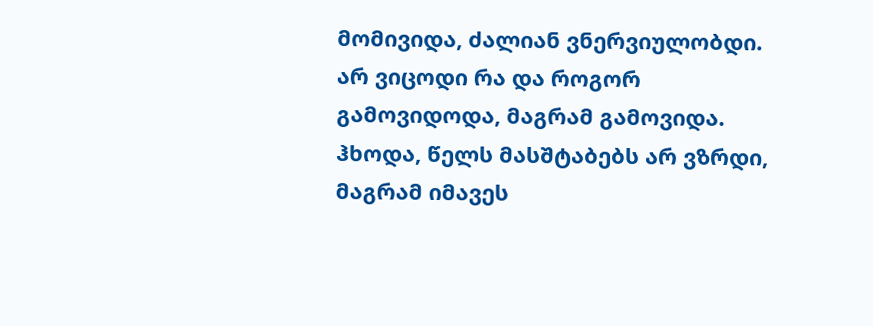მომივიდა, ძალიან ვნერვიულობდი. არ ვიცოდი რა და როგორ გამოვიდოდა, მაგრამ გამოვიდა. ჰხოდა, წელს მასშტაბებს არ ვზრდი, მაგრამ იმავეს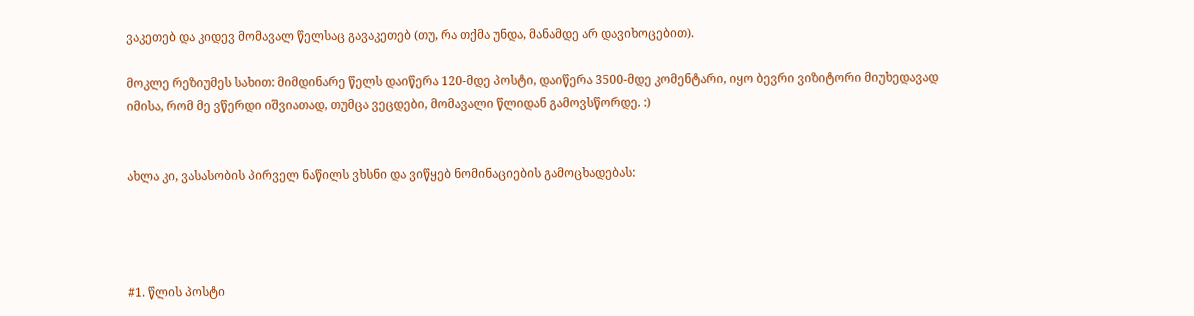ვაკეთებ და კიდევ მომავალ წელსაც გავაკეთებ (თუ, რა თქმა უნდა, მანამდე არ დავიხოცებით).

მოკლე რეზიუმეს სახით: მიმდინარე წელს დაიწერა 120-მდე პოსტი, დაიწერა 3500-მდე კომენტარი, იყო ბევრი ვიზიტორი მიუხედავად იმისა, რომ მე ვწერდი იშვიათად, თუმცა ვეცდები, მომავალი წლიდან გამოვსწორდე. :)


ახლა კი, ვასასობის პირველ ნაწილს ვხსნი და ვიწყებ ნომინაციების გამოცხადებას:




#1. წლის პოსტი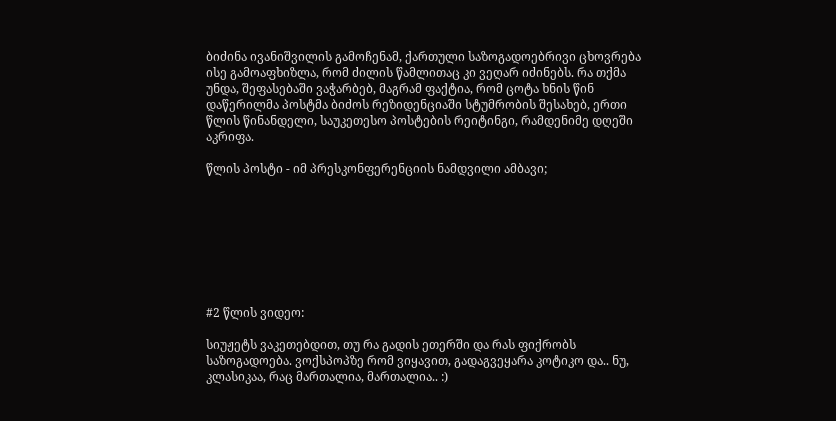ბიძინა ივანიშვილის გამოჩენამ, ქართული საზოგადოებრივი ცხოვრება ისე გამოაფხიზლა, რომ ძილის წამლითაც კი ვეღარ იძინებს. რა თქმა უნდა, შეფასებაში ვაჭარბებ, მაგრამ ფაქტია, რომ ცოტა ხნის წინ დაწერილმა პოსტმა ბიძოს რეზიდენციაში სტუმრობის შესახებ, ერთი წლის წინანდელი, საუკეთესო პოსტების რეიტინგი, რამდენიმე დღეში აკრიფა.

წლის პოსტი - იმ პრესკონფერენციის ნამდვილი ამბავი;








#2 წლის ვიდეო:

სიუჟეტს ვაკეთებდით, თუ რა გადის ეთერში და რას ფიქრობს საზოგადოება. ვოქსპოპზე რომ ვიყავით, გადაგვეყარა კოტიკო და.. ნუ, კლასიკაა, რაც მართალია, მართალია.. :)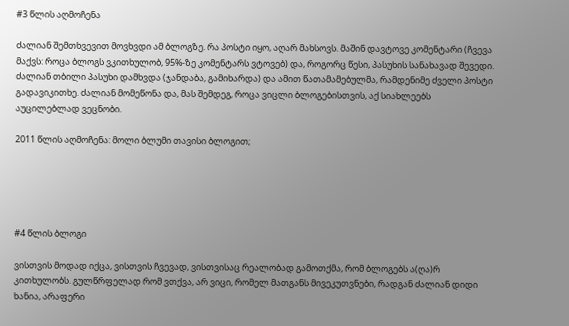#3 წლის აღმოჩენა

ძალიან შემთხვევით მოვხვდი ამ ბლოგზე. რა პოსტი იყო, აღარ მახსოვს. მაშინ დავტოვე კომენტარი (ჩვევა მაქვს: როცა ბლოგს ვკითხულობ, 95%-ზე კომენტარს ვტოვებ) და, როგორც წესი, პასუხის სანახავად შევედი. ძალიან თბილი პასუხი დამხვდა (ჯანდაბა, გამიხარდა) და ამით წათამამებულმა, რამდენიმე ძველი პოსტი გადავიკითხე. ძალიან მომეწონა და, მას შემდეგ, როცა ვიცლი ბლოგებისთვის, აქ სიახლეებს აუცილებლად ვეცნობი.

2011 წლის აღმოჩენა: მოლი ბლუმი თავისი ბლოგით;





#4 წლის ბლოგი

ვისთვის მოდად იქცა, ვისთვის ჩვევად, ვისთვისაც რეალობად გამოთქმა, რომ ბლოგებს ა(ღა)რ კითხულობს. გულწრფელად რომ ვთქვა, არ ვიცი, რომელ მათგანს მივეკუთვნები, რადგან ძალიან დიდი ხანია, არაფერი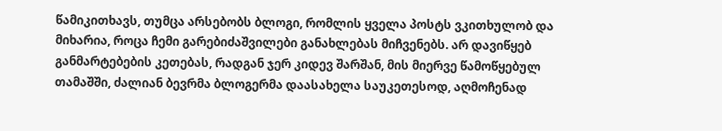წამიკითხავს, თუმცა არსებობს ბლოგი, რომლის ყველა პოსტს ვკითხულობ და მიხარია, როცა ჩემი გარებიძაშვილები განახლებას მიჩვენებს. არ დავიწყებ განმარტებების კეთებას, რადგან ჯერ კიდევ შარშან, მის მიერვე წამოწყებულ თამაშში, ძალიან ბევრმა ბლოგერმა დაასახელა საუკეთესოდ, აღმოჩენად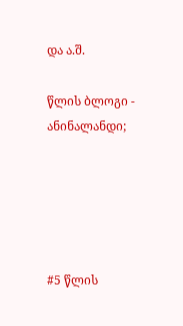და ა.შ.

წლის ბლოგი - ანინალანდი;





#5 წლის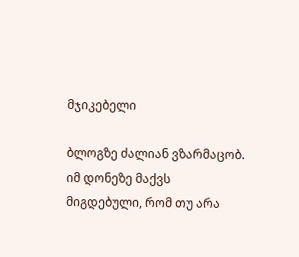მჯიკებელი

ბლოგზე ძალიან ვზარმაცობ. იმ დონეზე მაქვს მიგდებული, რომ თუ არა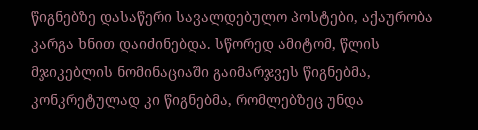წიგნებზე დასაწერი სავალდებულო პოსტები, აქაურობა კარგა ხნით დაიძინებდა. სწორედ ამიტომ, წლის მჯიკებლის ნომინაციაში გაიმარჯვეს წიგნებმა, კონკრეტულად კი წიგნებმა, რომლებზეც უნდა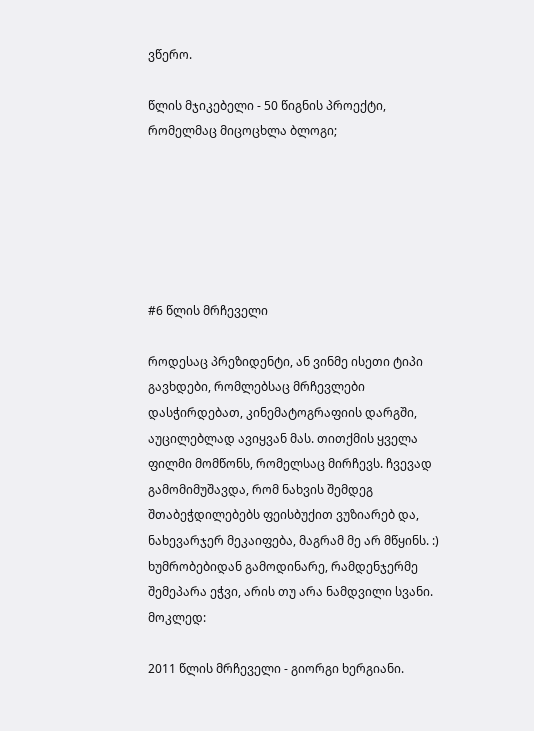ვწერო.

წლის მჯიკებელი - 50 წიგნის პროექტი, რომელმაც მიცოცხლა ბლოგი;






#6 წლის მრჩეველი

როდესაც პრეზიდენტი, ან ვინმე ისეთი ტიპი გავხდები, რომლებსაც მრჩევლები დასჭირდებათ, კინემატოგრაფიის დარგში, აუცილებლად ავიყვან მას. თითქმის ყველა ფილმი მომწონს, რომელსაც მირჩევს. ჩვევად გამომიმუშავდა, რომ ნახვის შემდეგ შთაბეჭდილებებს ფეისბუქით ვუზიარებ და, ნახევარჯერ მეკაიფება, მაგრამ მე არ მწყინს. :) ხუმრობებიდან გამოდინარე, რამდენჯერმე შემეპარა ეჭვი, არის თუ არა ნამდვილი სვანი. მოკლედ:

2011 წლის მრჩეველი - გიორგი ხერგიანი.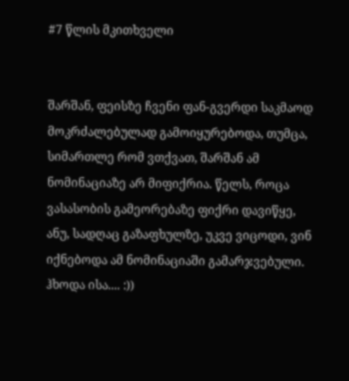#7 წლის მკითხველი


შარშან, ფეისზე ჩვენი ფან-გვერდი საკმაოდ მოკრძალებულად გამოიყურებოდა, თუმცა, სიმართლე რომ ვთქვათ, შარშან ამ ნომინაციაზე არ მიფიქრია. წელს, როცა ვასასობის გამეორებაზე ფიქრი დავიწყე, ანუ, სადღაც გაზაფხულზე, უკვე ვიცოდი, ვინ იქნებოდა ამ ნომინაციაში გამარჯვებული. ჰხოდა ისა.... :))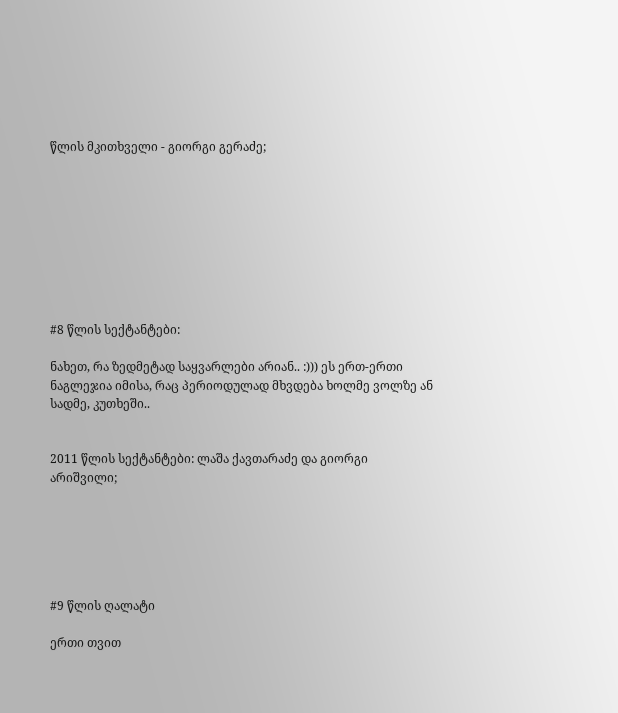წლის მკითხველი - გიორგი გერაძე;









#8 წლის სექტანტები:

ნახეთ, რა ზედმეტად საყვარლები არიან.. :))) ეს ერთ-ერთი ნაგლეჯია იმისა, რაც პერიოდულად მხვდება ხოლმე ვოლზე ან სადმე, კუთხეში..


2011 წლის სექტანტები: ლაშა ქავთარაძე და გიორგი არიშვილი;






#9 წლის ღალატი

ერთი თვით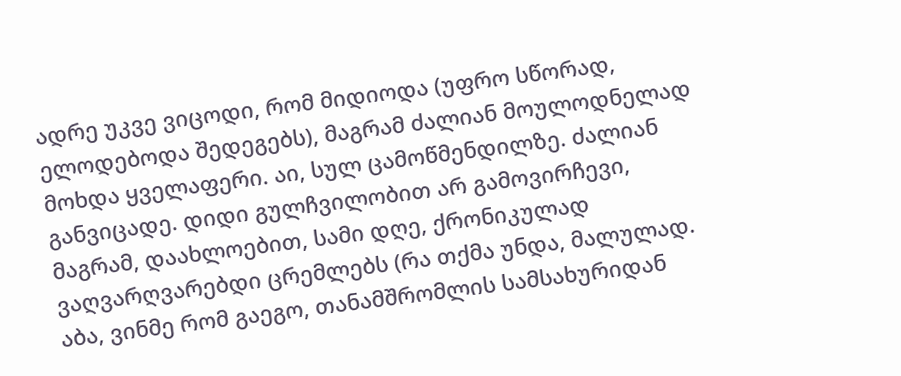ადრე უკვე ვიცოდი, რომ მიდიოდა (უფრო სწორად, ელოდებოდა შედეგებს), მაგრამ ძალიან მოულოდნელად მოხდა ყველაფერი. აი, სულ ცამოწმენდილზე. ძალიან განვიცადე. დიდი გულჩვილობით არ გამოვირჩევი, მაგრამ, დაახლოებით, სამი დღე, ქრონიკულად ვაღვარღვარებდი ცრემლებს (რა თქმა უნდა, მალულად. აბა, ვინმე რომ გაეგო, თანამშრომლის სამსახურიდან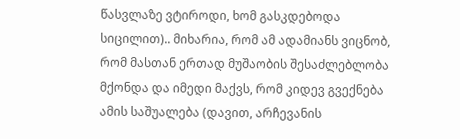წასვლაზე ვტიროდი, ხომ გასკდებოდა სიცილით).. მიხარია, რომ ამ ადამიანს ვიცნობ, რომ მასთან ერთად მუშაობის შესაძლებლობა მქონდა და იმედი მაქვს, რომ კიდევ გვექნება ამის საშუალება (დავით, არჩევანის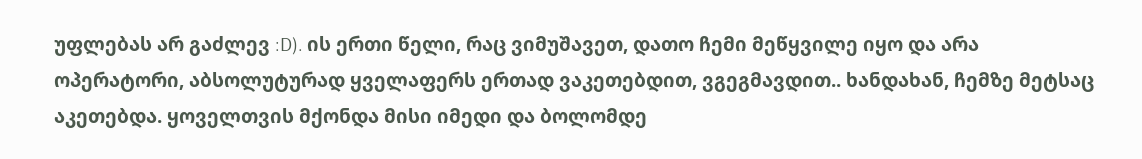უფლებას არ გაძლევ :D). ის ერთი წელი, რაც ვიმუშავეთ, დათო ჩემი მეწყვილე იყო და არა ოპერატორი, აბსოლუტურად ყველაფერს ერთად ვაკეთებდით, ვგეგმავდით.. ხანდახან, ჩემზე მეტსაც აკეთებდა. ყოველთვის მქონდა მისი იმედი და ბოლომდე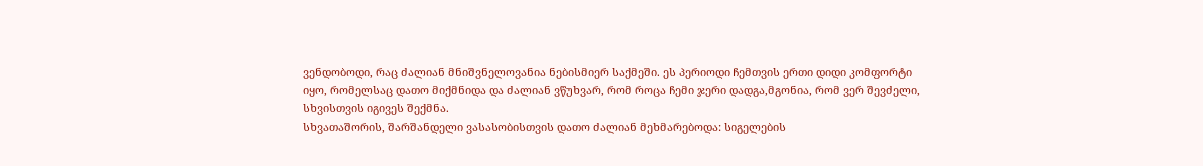ვენდობოდი, რაც ძალიან მნიშვნელოვანია ნებისმიერ საქმეში. ეს პერიოდი ჩემთვის ერთი დიდი კომფორტი იყო, რომელსაც დათო მიქმნიდა და ძალიან ვწუხვარ, რომ როცა ჩემი ჯერი დადგა,მგონია, რომ ვერ შევძელი, სხვისთვის იგივეს შექმნა.
სხვათაშორის, შარშანდელი ვასასობისთვის დათო ძალიან მეხმარებოდა: სიგელების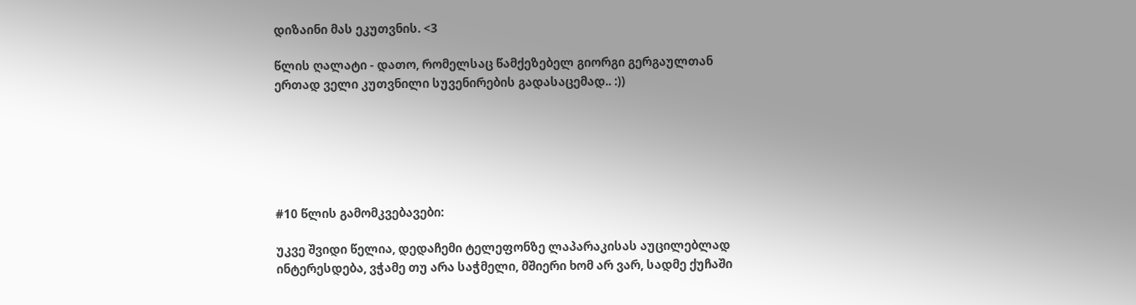დიზაინი მას ეკუთვნის. <3

წლის ღალატი - დათო, რომელსაც წამქეზებელ გიორგი გერგაულთან ერთად ველი კუთვნილი სუვენირების გადასაცემად.. :))






#10 წლის გამომკვებავები:

უკვე შვიდი წელია, დედაჩემი ტელეფონზე ლაპარაკისას აუცილებლად ინტერესდება, ვჭამე თუ არა საჭმელი, მშიერი ხომ არ ვარ, სადმე ქუჩაში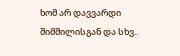ხომ არ დავვარდი შიმშილისგან და სხვ..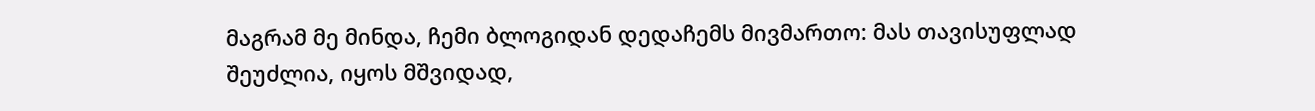მაგრამ მე მინდა, ჩემი ბლოგიდან დედაჩემს მივმართო: მას თავისუფლად შეუძლია, იყოს მშვიდად,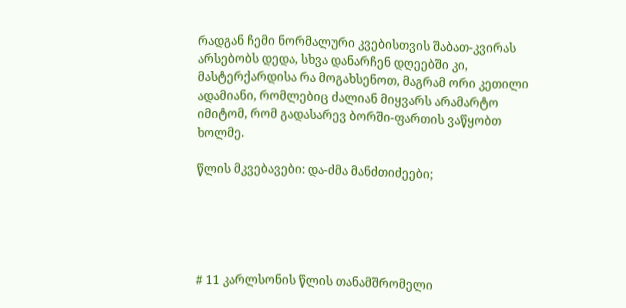რადგან ჩემი ნორმალური კვებისთვის შაბათ-კვირას არსებობს დედა, სხვა დანარჩენ დღეებში კი, მასტერქარდისა რა მოგახსენოთ, მაგრამ ორი კეთილი ადამიანი, რომლებიც ძალიან მიყვარს არამარტო იმიტომ, რომ გადასარევ ბორში-ფართის ვაწყობთ ხოლმე.

წლის მკვებავები: და-ძმა მანძთიძეები;





# 11 კარლსონის წლის თანამშრომელი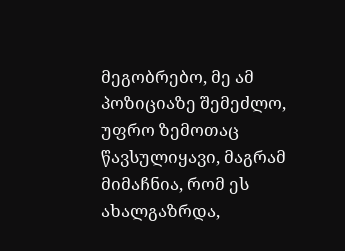მეგობრებო, მე ამ პოზიციაზე შემეძლო, უფრო ზემოთაც წავსულიყავი, მაგრამ მიმაჩნია, რომ ეს ახალგაზრდა,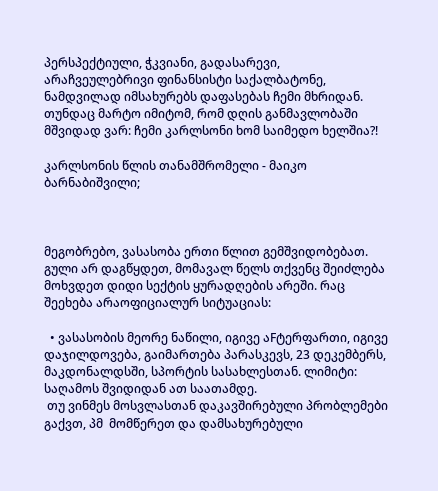პერსპექტიული, ჭკვიანი, გადასარევი, არაჩვეულებრივი ფინანსისტი საქალბატონე, ნამდვილად იმსახურებს დაფასებას ჩემი მხრიდან. თუნდაც მარტო იმიტომ, რომ დღის განმავლობაში მშვიდად ვარ: ჩემი კარლსონი ხომ საიმედო ხელშია?!

კარლსონის წლის თანამშრომელი - მაიკო ბარნაბიშვილი;



მეგობრებო, ვასასობა ერთი წლით გემშვიდობებათ. გული არ დაგწყდეთ, მომავალ წელს თქვენც შეიძლება მოხვდეთ დიდი სექტის ყურადღების არეში. რაც შეეხება არაოფიციალურ სიტუაციას:

  • ვასასობის მეორე ნაწილი, იგივე აFტერფართი, იგივე დაჯილდოვება, გაიმართება პარასკევს, 23 დეკემბერს, მაკდონალდსში, სპორტის სასახლესთან. ლიმიტი: საღამოს შვიდიდან ათ საათამდე.
 თუ ვინმეს მოსვლასთან დაკავშირებული პრობლემები გაქვთ, პმ  მომწერეთ და დამსახურებული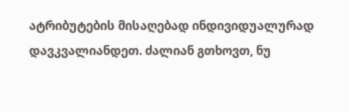ატრიბუტების მისაღებად ინდივიდუალურად დავკვალიანდეთ. ძალიან გთხოვთ, ნუ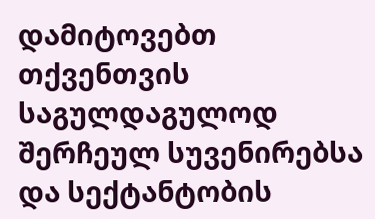დამიტოვებთ თქვენთვის საგულდაგულოდ შერჩეულ სუვენირებსა და სექტანტობის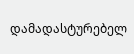დამადასტურებელ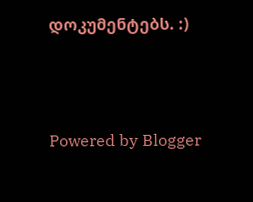დოკუმენტებს. :)



Powered by Blogger